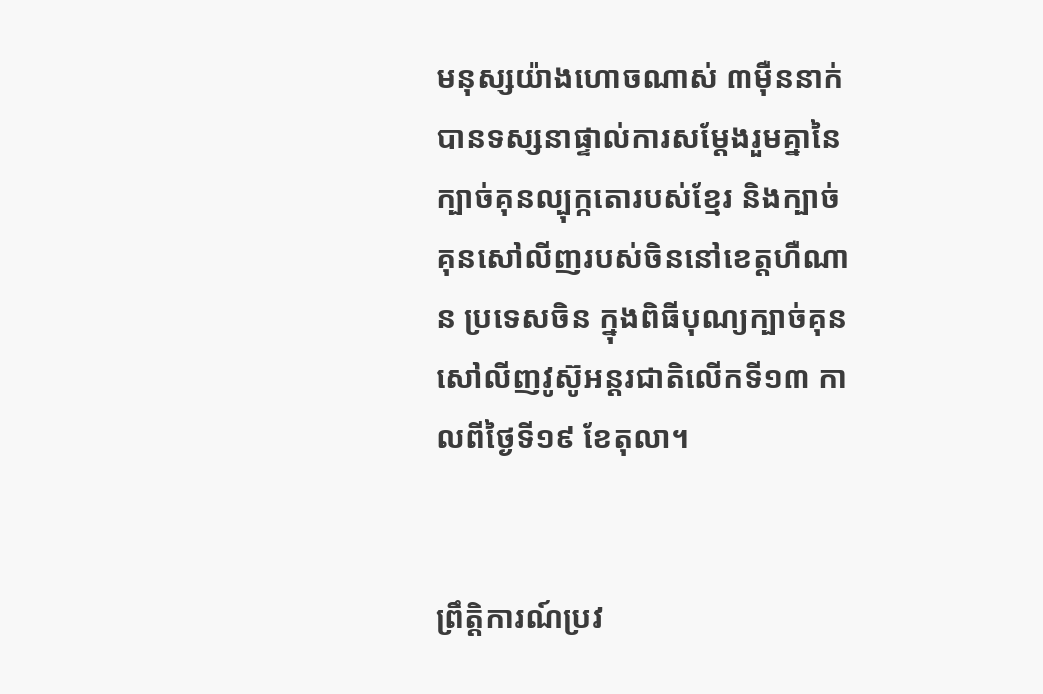មនុស្សយ៉ាងហោចណាស់ ៣ម៉ឺននាក់បានទស្សនាផ្ទាល់ការសម្ដែងរួមគ្នានៃក្បាច់គុនល្បុក្កតោរបស់ខ្មែរ និងក្បាច់គុនសៅលីញរបស់ចិននៅខេត្តហឺណាន ប្រទេសចិន ក្នុងពិធីបុណ្យក្បាច់គុនសៅលីញវូស៊ូអន្តរជាតិលើកទី១៣ កាលពីថ្ងៃទី១៩ ខែតុលា។


ព្រឹត្តិការណ៍ប្រវ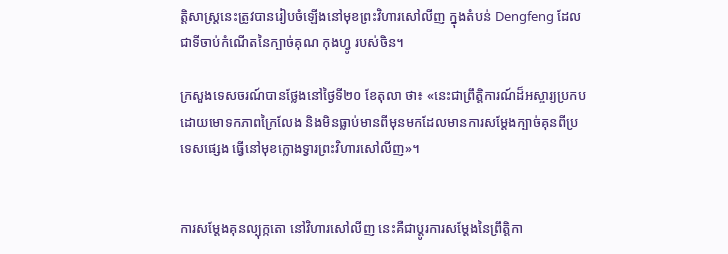ត្តិសាស្ត្រនេះត្រូវបានរៀបចំឡើងនៅមុខព្រះវិហារសៅលីញ ក្នុងតំបន់ Dengfeng ដែលជាទីចាប់កំណើតនៃក្បាច់គុណ កុងហ្វូ របស់ចិន។

ក្រសួងទេសចរណ៍បានថ្លែងនៅថ្ងៃទី២០ ខែតុលា ថា៖ «នេះជាព្រឹត្តិការណ៍ដ៏អស្ចារ្យប្រកបដោយមោទកភាពក្រៃលែង និងមិនធ្លាប់មានពីមុនមកដែលមានការសម្ដែងក្បាច់គុនពីប្រទេសផ្សេង ធ្វើនៅមុខក្លោងទ្វារព្រះវិហារសៅលីញ»។


ការសម្ដែងគុនល្បុក្កតោ នៅវិហារសៅលីញ នេះគឺជាប្ដូរការសម្ដែងនៃព្រឹត្តិកា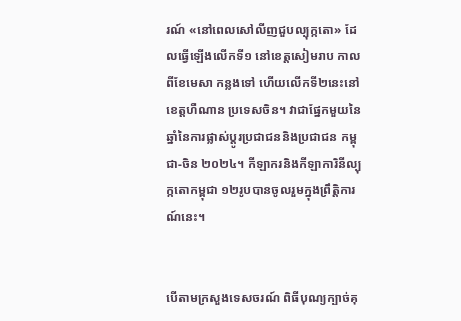រណ៍ «នៅពេលសៅលីញជួបល្បុក្កតោ» ដែលធ្វើឡើងលើកទី១ នៅខេត្តសៀមរាប កាលពីខែមេសា កន្លងទៅ ហើយលើកទី២នេះនៅខេត្តហឺណាន ប្រទេសចិន។ វាជាផ្នែកមួយនៃឆ្នាំនៃការផ្លាស់ប្តូរប្រជាជននិងប្រជាជន កម្ពុជា-ចិន ២០២៤។ កីឡាករនិងកីឡាការិនីល្បុក្កតោកម្ពុជា ១២រូបបានចូលរួមក្នុងព្រឹត្តិការណ៍នេះ។


បើតាមក្រសួងទេសចរណ៍ ពិធីបុណ្យក្បាច់គុ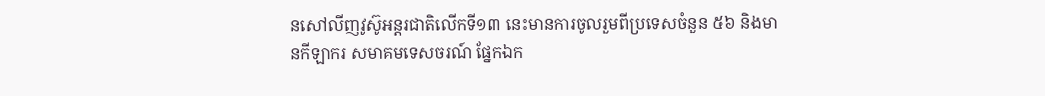នសៅលីញវូស៊ូអន្តរជាតិលើកទី១៣ នេះមានការចូលរួមពីប្រទេសចំនួន ៥៦ និងមានកីឡាករ សមាគមទេសចរណ៍ ផ្នែកឯក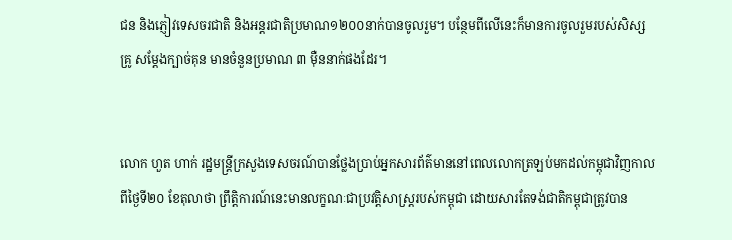ជន និងភ្ញៀវទេសចរជាតិ និងអន្តរជាតិប្រមាណ១២០០នាក់បានចូលរួម។ បន្ថែមពីលើនេះក៏មានការចូលរួមរបស់សិស្ស គ្រូ សម្ដែងក្បាច់គុន មានចំនួនប្រមាណ ៣ ម៉ឺននាក់ផងដែរ។


លោក ហួត ហាក់ រដ្ឋមន្ត្រីក្រសួងទេសចរណ៍បានថ្លែងប្រាប់អ្នកសារព័ត៌មាននៅពេលលោកត្រឡប់មកដល់កម្ពុជាវិញកាលពីថ្ងៃទី២០ ខែតុលាថា ព្រឹត្តិការណ៍នេះមានលក្ខណៈជាប្រវត្តិសាស្ត្ររបស់កម្ពុជា ដោយសារតែទង់ជាតិកម្ពុជាត្រូវបាន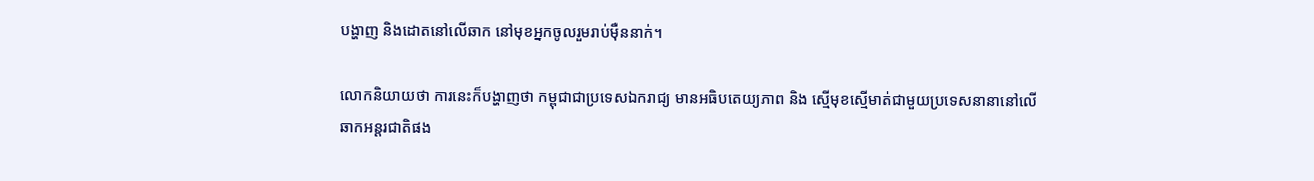បង្ហាញ និងដោតនៅលើឆាក នៅមុខអ្នកចូលរួមរាប់ម៉ឺននាក់។

លោកនិយាយថា ការនេះក៏បង្ហាញថា កម្ពុជាជាប្រទេសឯករាជ្យ មានអធិបតេយ្យភាព និង ស្មើមុខស្មើមាត់ជាមួយប្រទេសនានានៅលើឆាកអន្តរជាតិផង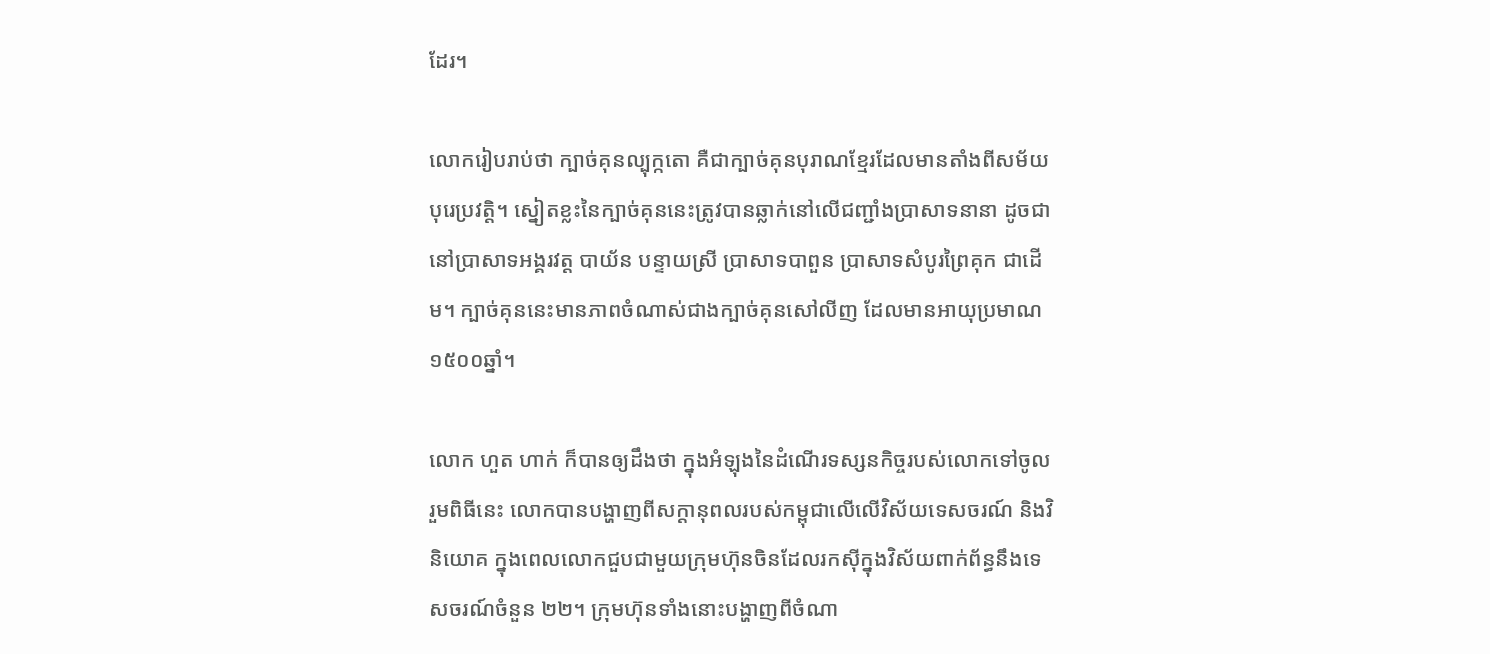ដែរ។

លោករៀបរាប់ថា ក្បាច់គុនល្បុក្កតោ គឺជាក្បាច់គុនបុរាណខ្មែរដែលមានតាំងពីសម័យបុរេប្រវត្តិ។ ស្នៀតខ្លះនៃក្បាច់គុននេះត្រូវបានឆ្លាក់នៅលើជញ្ជាំងប្រាសាទនានា ដូចជានៅប្រាសាទអង្គរវត្ត បាយ័ន បន្ទាយស្រី ប្រាសាទបាពួន ប្រាសាទសំបូរព្រៃគុក ជាដើម។ ក្បាច់គុននេះមានភាពចំណាស់ជាងក្បាច់គុនសៅលីញ ដែលមានអាយុប្រមាណ១៥០០ឆ្នាំ។

លោក ហួត ហាក់ ក៏បានឲ្យដឹងថា ក្នុងអំឡុងនៃដំណើរទស្សនកិច្ចរបស់លោកទៅចូលរួមពិធីនេះ លោកបានបង្ហាញពីសក្ដានុពលរបស់កម្ពុជាលើលើវិស័យទេសចរណ៍ និងវិនិយោគ ក្នុងពេលលោកជួបជាមួយក្រុមហ៊ុនចិនដែលរកស៊ីក្នុងវិស័យពាក់ព័ន្ធនឹងទេសចរណ៍ចំនួន ២២។ ក្រុមហ៊ុនទាំងនោះបង្ហាញពីចំណា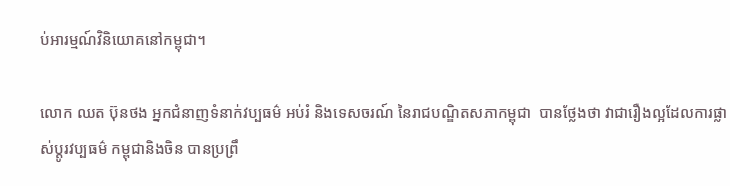ប់អារម្មណ៍វិនិយោគនៅកម្ពុជា។

លោក ឈត ប៊ុនថង អ្នកជំនាញទំនាក់វប្បធម៌ អប់រំ និងទេសចរណ៍ នៃរាជបណ្ឌិតសភាកម្ពុជា  បានថ្លែងថា វាជារឿងល្អដែលការផ្លាស់ប្ដូរវប្បធម៌ កម្ពុជានិងចិន បានប្រព្រឹ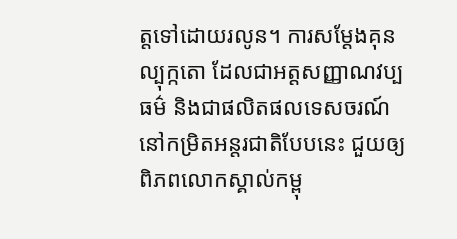ត្តទៅដោយរលូន។ ការសម្ដែងគុនល្បុក្កតោ ដែលជាអត្តសញ្ញាណវប្បធម៌ និងជាផលិតផលទេសចរណ៍ នៅកម្រិតអន្តរជាតិបែបនេះ ជួយឲ្យពិភពលោកស្គាល់កម្ពុ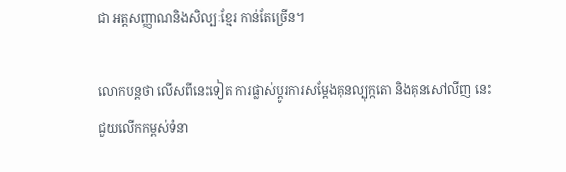ជា អត្តសញ្ញាណនិងសិល្បៈខ្មែរ កាន់តែច្រើន។

លោកបន្តថា លើសពីនេះទៀត ការផ្លាស់ប្ដូរការសម្ដែងគុនល្បុក្កតោ និងគុនសៅលីញ នេះជួយលើកកម្ពស់ទំនា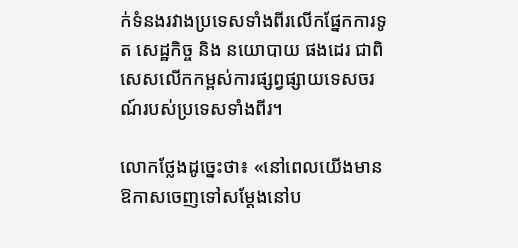ក់ទំនងរវាងប្រទេសទាំងពីរលើកផ្នែកការទូត សេដ្ឋកិច្ច និង នយោបាយ ផងដេរ ជាពិសេសលើកកម្ពស់ការផ្សព្វផ្សាយទេសចរណ៍របស់ប្រទេសទាំងពីរ។

លោកថ្លែងដូច្នេះថា៖ «នៅពេលយើងមានឱកាសចេញទៅសម្ដែងនៅប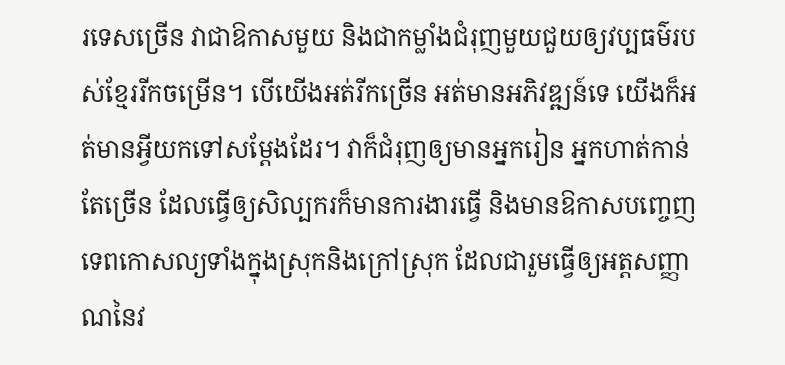រទេសច្រើន វាជាឱកាសមួយ និងជាកម្លាំងជំរុញមួយជួយឲ្យវប្បធម៌របស់ខ្មែររីកចម្រើន។ បើយើងអត់រីកច្រើន អត់មានអភិវឌ្ឍន៍ទេ យើងក៏អត់មានអ្វីយកទៅសម្ដែងដែរ។ វាក៏ជំរុញឲ្យមានអ្នករៀន អ្នកហាត់កាន់តែច្រើន ដែលធ្វើឲ្យសិល្បករក៏មានការងារធ្វើ និងមានឱកាសបញ្ចេញទេពកោសល្យទាំងក្នុងស្រុកនិងក្រៅស្រុក ដែលជារួមធ្វើឲ្យអត្តសញ្ញាណនៃវ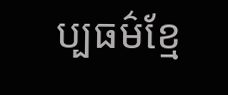ប្បធម៌ខ្មែ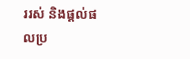ររស់ និងផ្ដល់ផលប្រ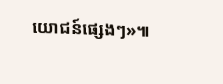យោជន៍ផ្សេងៗ»៕